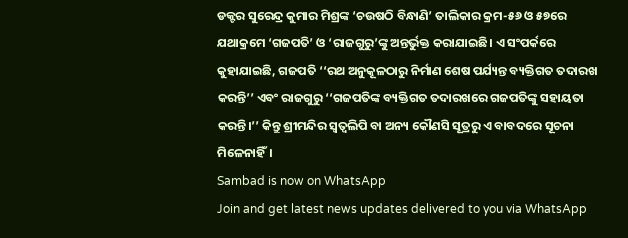ଡକ୍ଟର ସୁରେନ୍ଦ୍ର କୁମାର ମିଶ୍ରଙ୍କ ‘ଚଉଷଠି ବିନ୍ଧାଣି’ ତାଲିକାର କ୍ରମ-୫୬ ଓ ୫୭ରେ ଯଥାକ୍ରମେ ‘ଗଜପତି’ ଓ ‘ରାଜଗୁରୁ’ଙ୍କୁ ଅନ୍ତର୍ଭୁକ୍ତ କରାଯାଇଛି। ଏ ସଂପର୍କରେ କୁହାଯାଇଛି, ଗଜପତି ‘‘ରଥ ଅନୁକୂଳଠାରୁ ନିର୍ମାଣ ଶେଷ ପର୍ଯ୍ୟନ୍ତ ବ୍ୟକ୍ତିଗତ ତଦାରଖ କରନ୍ତି’’ ଏବଂ ରାଜଗୁରୁ ‘‘ଗଜପତିଙ୍କ ବ୍ୟକ୍ତିଗତ ତଦାରଖରେ ଗଜପତିଙ୍କୁ ସହାୟତା କରନ୍ତି।’’ କିନ୍ତୁ ଶ୍ରୀମନ୍ଦିର ସ୍ୱତ୍ଵଲିପି ବା ଅନ୍ୟ କୌଣସି ସୂତ୍ରରୁ ଏ ବାବଦରେ ସୂଚନା ମିଳେନାହିଁ।
Sambad is now on WhatsApp
Join and get latest news updates delivered to you via WhatsApp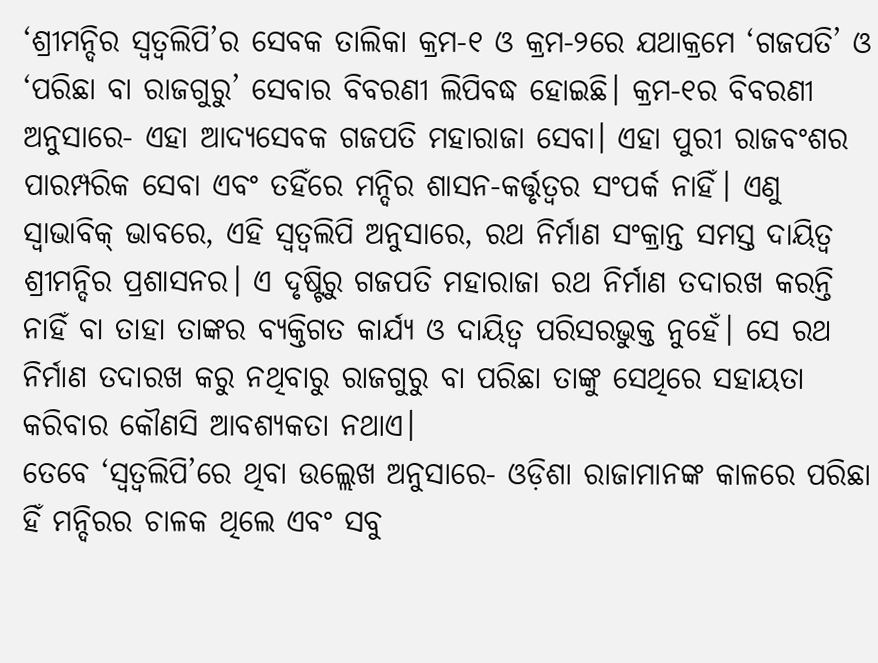‘ଶ୍ରୀମନ୍ଦିର ସ୍ୱତ୍ଵଲିପି’ର ସେବକ ତାଲିକା କ୍ରମ-୧ ଓ କ୍ରମ-୨ରେ ଯଥାକ୍ରମେ ‘ଗଜପତି’ ଓ ‘ପରିଛା ବା ରାଜଗୁରୁ’ ସେବାର ବିବରଣୀ ଲିପିବଦ୍ଧ ହୋଇଛି। କ୍ରମ-୧ର ବିବରଣୀ ଅନୁସାରେ- ଏହା ଆଦ୍ୟସେବକ ଗଜପତି ମହାରାଜା ସେବା। ଏହା ପୁରୀ ରାଜବଂଶର ପାରମ୍ପରିକ ସେବା ଏବଂ ତହିଁରେ ମନ୍ଦିର ଶାସନ-କର୍ତ୍ତୃତ୍ଵର ସଂପର୍କ ନାହିଁ। ଏଣୁ ସ୍ୱାଭାବିକ୍ ଭାବରେ, ଏହି ସ୍ୱତ୍ଵଲିପି ଅନୁସାରେ, ରଥ ନିର୍ମାଣ ସଂକ୍ରାନ୍ତ ସମସ୍ତ ଦାୟିତ୍ଵ ଶ୍ରୀମନ୍ଦିର ପ୍ରଶାସନର। ଏ ଦୃଷ୍ଟିରୁ ଗଜପତି ମହାରାଜା ରଥ ନିର୍ମାଣ ତଦାରଖ କରନ୍ତି ନାହିଁ ବା ତାହା ତାଙ୍କର ବ୍ୟକ୍ତିଗତ କାର୍ଯ୍ୟ ଓ ଦାୟିତ୍ଵ ପରିସରଭୁକ୍ତ ନୁହେଁ। ସେ ରଥ ନିର୍ମାଣ ତଦାରଖ କରୁ ନଥିବାରୁ ରାଜଗୁରୁ ବା ପରିଛା ତାଙ୍କୁ ସେଥିରେ ସହାୟତା କରିବାର କୌଣସି ଆବଶ୍ୟକତା ନଥାଏ।
ତେବେ ‘ସ୍ୱତ୍ଵଲିପି’ରେ ଥିବା ଉଲ୍ଲେଖ ଅନୁସାରେ- ଓଡ଼ିଶା ରାଜାମାନଙ୍କ କାଳରେ ପରିଛା ହିଁ ମନ୍ଦିରର ଚାଳକ ଥିଲେ ଏବଂ ସବୁ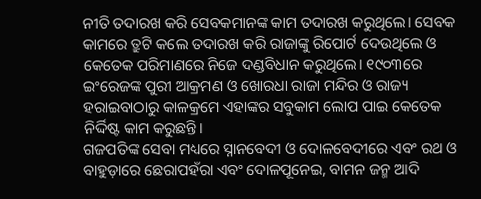ନୀତି ତଦାରଖ କରି ସେବକମାନଙ୍କ କାମ ତଦାରଖ କରୁଥିଲେ। ସେବକ କାମରେ ତ୍ରୁଟି କଲେ ତଦାରଖ କରି ରାଜାଙ୍କୁ ରିପୋର୍ଟ ଦେଉଥିଲେ ଓ କେତେକ ପରିମାଣରେ ନିଜେ ଦଣ୍ଡବିଧାନ କରୁଥିଲେ। ୧୯୦୩ରେ ଇଂରେଜଙ୍କ ପୁରୀ ଆକ୍ରମଣ ଓ ଖୋରଧା ରାଜା ମନ୍ଦିର ଓ ରାଜ୍ୟ ହରାଇବାଠାରୁ କାଳକ୍ରମେ ଏହାଙ୍କର ସବୁକାମ ଲୋପ ପାଇ କେତେକ ନିର୍ଦ୍ଦିଷ୍ଟ କାମ କରୁଛନ୍ତି।
ଗଜପତିଙ୍କ ସେବା ମଧ୍ୟରେ ସ୍ନାନବେଦୀ ଓ ଦୋଳବେଦୀରେ ଏବଂ ରଥ ଓ ବାହୁଡ଼ାରେ ଛେରାପହଁରା ଏବଂ ଦୋଳପୂନେଇ, ବାମନ ଜନ୍ମ ଆଦି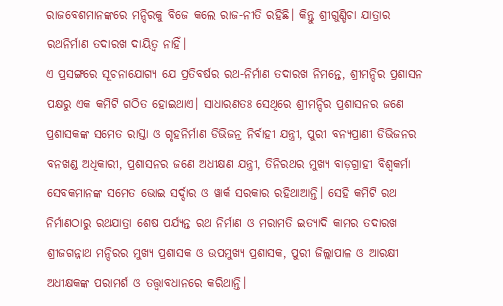ରାଜବେଶମାନଙ୍କରେ ମନ୍ଦିରକୁ ବିଜେ କଲେ ରାଜ-ନୀତି ରହିଛି। କିନ୍ତୁ ଶ୍ରୀଗୁଣ୍ଡିଚା ଯାତ୍ରାର ରଥନିର୍ମାଣ ତଦାରଖ ଦାୟିତ୍ଵ ନାହିଁ।
ଏ ପ୍ରସଙ୍ଗରେ ସୂଚନାଯୋଗ୍ୟ ଯେ ପ୍ରତିବର୍ଷର ରଥ-ନିର୍ମାଣ ତଦାରଖ ନିମନ୍ତେ, ଶ୍ରୀମନ୍ଦିର ପ୍ରଶାସନ ପକ୍ଷରୁ ଏକ କମିଟି ଗଠିତ ହୋଇଥାଏ। ସାଧାରଣତଃ ସେଥିରେ ଶ୍ରୀମନ୍ଦିର ପ୍ରଶାସନର ଜଣେ ପ୍ରଶାସକଙ୍କ ସମେତ ରାସ୍ତା ଓ ଗୃହନିର୍ମାଣ ଡିଭିଜନ୍ର ନିର୍ବାହୀ ଯନ୍ତ୍ରୀ, ପୁରୀ ବନ୍ୟପ୍ରାଣୀ ଡିଭିଜନର ବନଖଣ୍ଡ ଅଧିକାରୀ, ପ୍ରଶାସନର ଜଣେ ଅଧୀକ୍ଷଣ ଯନ୍ତ୍ରୀ, ତିନିରଥର ମୁଖ୍ୟ ବାଡ଼ଗ୍ରାହୀ ବିଶ୍ୱକର୍ମା ସେବକମାନଙ୍କ ସମେତ ଭୋଇ ସର୍ଦ୍ଦାର ଓ ୱାର୍କ ସରକାର ରହିଥାଆନ୍ତି। ସେହି କମିଟି ରଥ ନିର୍ମାଣଠାରୁ ରଥଯାତ୍ରା ଶେଷ ପର୍ଯ୍ୟନ୍ତ ରଥ ନିର୍ମାଣ ଓ ମରାମତି ଇତ୍ୟାଦି କାମର ତଦାରଖ ଶ୍ରୀଜଗନ୍ନାଥ ମନ୍ଦିରର ମୁଖ୍ୟ ପ୍ରଶାସକ ଓ ଉପମୁଖ୍ୟ ପ୍ରଶାସକ, ପୁରୀ ଜିଲ୍ଲାପାଳ ଓ ଆରକ୍ଷୀ ଅଧୀକ୍ଷକଙ୍କ ପରାମର୍ଶ ଓ ତତ୍ତ୍ଵାବଧାନରେ କରିଥାନ୍ତି।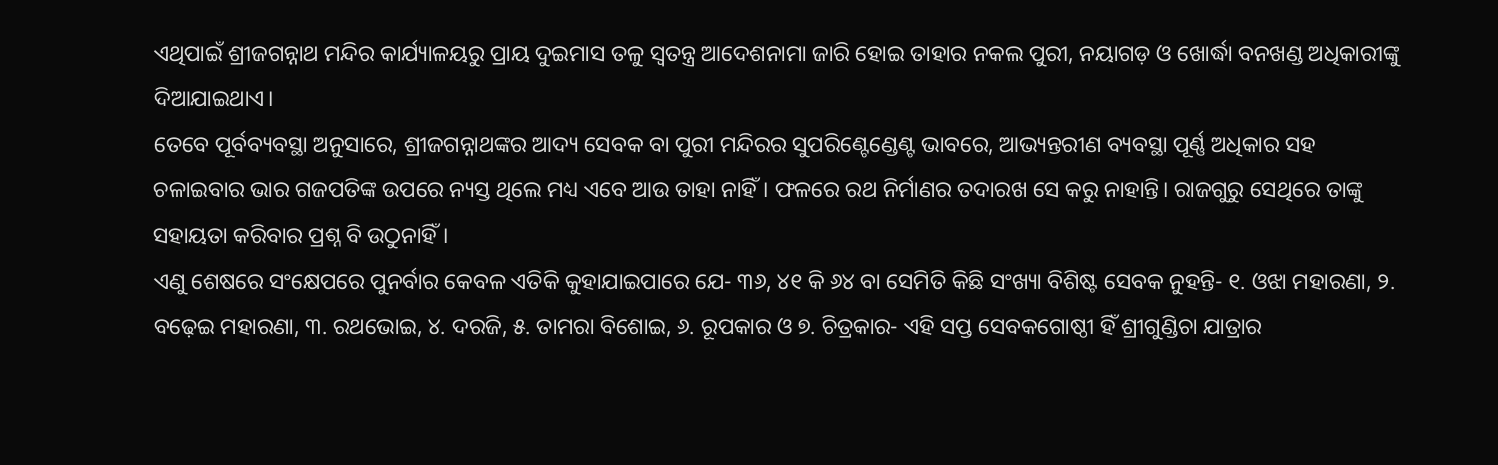ଏଥିପାଇଁ ଶ୍ରୀଜଗନ୍ନାଥ ମନ୍ଦିର କାର୍ଯ୍ୟାଳୟରୁ ପ୍ରାୟ ଦୁଇମାସ ତଳୁ ସ୍ୱତନ୍ତ୍ର ଆଦେଶନାମା ଜାରି ହୋଇ ତାହାର ନକଲ ପୁରୀ, ନୟାଗଡ଼ ଓ ଖୋର୍ଦ୍ଧା ବନଖଣ୍ଡ ଅଧିକାରୀଙ୍କୁ ଦିଆଯାଇଥାଏ।
ତେବେ ପୂର୍ବବ୍ୟବସ୍ଥା ଅନୁସାରେ, ଶ୍ରୀଜଗନ୍ନାଥଙ୍କର ଆଦ୍ୟ ସେବକ ବା ପୁରୀ ମନ୍ଦିରର ସୁପରିଣ୍ଟେଣ୍ଡେଣ୍ଟ ଭାବରେ, ଆଭ୍ୟନ୍ତରୀଣ ବ୍ୟବସ୍ଥା ପୂର୍ଣ୍ଣ ଅଧିକାର ସହ ଚଳାଇବାର ଭାର ଗଜପତିଙ୍କ ଉପରେ ନ୍ୟସ୍ତ ଥିଲେ ମଧ୍ୟ ଏବେ ଆଉ ତାହା ନାହିଁ। ଫଳରେ ରଥ ନିର୍ମାଣର ତଦାରଖ ସେ କରୁ ନାହାନ୍ତି। ରାଜଗୁରୁ ସେଥିରେ ତାଙ୍କୁ ସହାୟତା କରିବାର ପ୍ରଶ୍ନ ବି ଉଠୁନାହିଁ।
ଏଣୁ ଶେଷରେ ସଂକ୍ଷେପରେ ପୁନର୍ବାର କେବଳ ଏତିକି କୁହାଯାଇପାରେ ଯେ- ୩୬, ୪୧ କି ୬୪ ବା ସେମିତି କିଛି ସଂଖ୍ୟା ବିଶିଷ୍ଟ ସେବକ ନୁହନ୍ତି- ୧. ଓଝା ମହାରଣା, ୨. ବଢ଼େଇ ମହାରଣା, ୩. ରଥଭୋଇ, ୪. ଦରଜି, ୫. ତାମରା ବିଶୋଇ, ୬. ରୂପକାର ଓ ୭. ଚିତ୍ରକାର- ଏହି ସପ୍ତ ସେବକଗୋଷ୍ଠୀ ହିଁ ଶ୍ରୀଗୁଣ୍ଡିଚା ଯାତ୍ରାର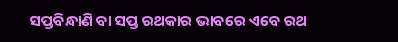ସପ୍ତବିନ୍ଧାଣି ବା ସପ୍ତ ରଥକାର ଭାବରେ ଏବେ ରଥ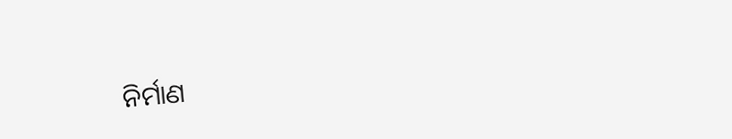ନିର୍ମାଣ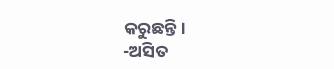କରୁଛନ୍ତି।
-ଅସିତ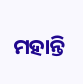ମହାନ୍ତି